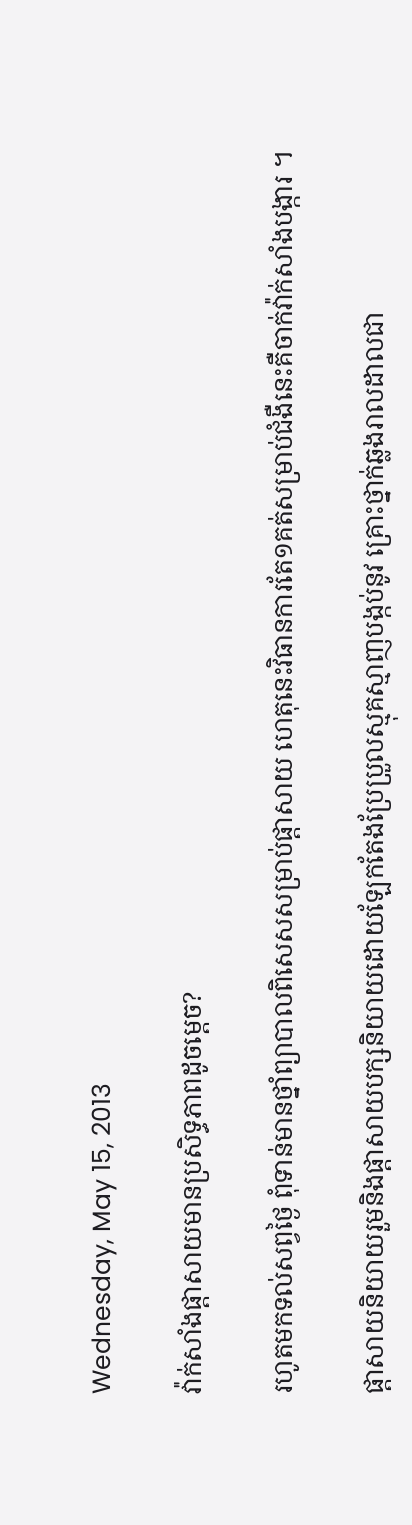Wednesday, May 15, 2013

វ៉ាក់សាំងផ្តាសាយមានប្រសិទ្ធភាពដូចម្តេច?

រហូតមកទល់សព្វថ្ងៃ ពុំទាន់មានថ្នាំព្យាបាលពិសេសសម្រាប់ផ្តាសាយ ហេតុនេះវិធានការតែ១គត់សម្រាប់ជំងឺនេះគឺចាក់វ៉ាក់សាំងបង្ការ ។

ផ្តាសាយនិយាយរួមនិងផ្តាសាយបក្សនិយាយដោយឡែកតែងប្រែប្រួលស្មុគស្មាញបង្កប់នូវ គ្រោះថ្នាក់ឆ្លងរាលដាលជា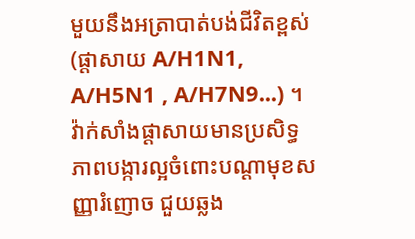មួយនឹងអត្រាបាត់បង់ជីវិតខ្ពស់ (ផ្តាសាយ A/H1N1, A/H5N1 , A/H7N9...) ។ វ៉ាក់សាំងផ្តាសាយមានប្រសិទ្ធភាពបង្ការល្អចំពោះបណ្តាមុខសញ្ញារំញោច ជួយឆ្លង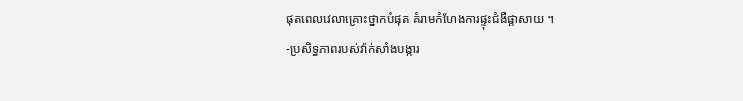ផុតពេលវេលាគ្រោះថ្នាកបំផុត គំរាមកំហែងការផ្ទុះជំងឺផ្តាសាយ ។
-ប្រសិទ្ធភាពរបស់វ៉ាក់សាំងបង្ការ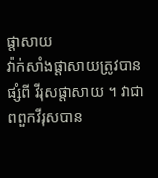ផ្តាសាយ
វ៉ាក់សាំងផ្តាសាយត្រូវបានផ្សំពី វីរុសផ្តាសាយ ។ វាជាពពួកវីរុសបាន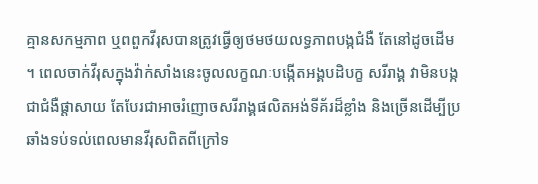គ្មានសកម្មភាព ឬពពួកវីរុសបានត្រូវធ្វើឲ្យថមថយលទ្ធភាពបង្កជំងឺ តែនៅដូចដើម ។ ពេលចាក់វីរុសក្នុងវ៉ាក់សាំងនេះចូលលក្ខណៈបង្កើតអង្គបដិបក្ខ សរីរាង្គ វាមិនបង្កជាជំងឺផ្តាសាយ តែបែរជាអាចរំញោចសរីរាង្គផលិតអង់ទីគ័រដ៏ខ្លាំង និងច្រើនដើម្បីប្រឆាំងទប់ទល់ពេលមានវីរុសពិតពីក្រៅទ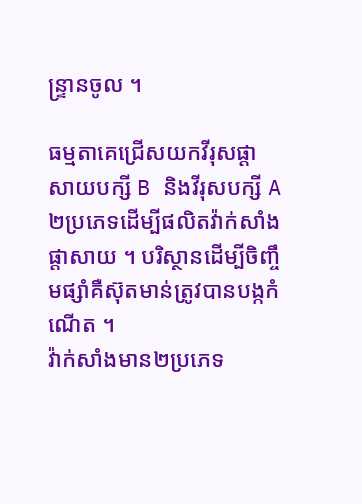ន្ទ្រានចូល ។

ធម្មតាគេជ្រើសយកវីរុសផ្តាសាយបក្សី B និងវីរុសបក្សី A ២ប្រភេទដើម្បីផលិតវ៉ាក់សាំងផ្តាសាយ ។ បរិស្ថានដើម្បីចិញ្ចឹមផ្សាំគឺស៊ុតមាន់ត្រូវបានបង្កកំណើត ។
វ៉ាក់សាំងមាន២ប្រភេទ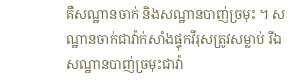គឺសណ្ឋានចាក់ និងសណ្ឋានបាញ់ច្រមុះ ។ សណ្ឋានចាក់ជាវ៉ាក់សាំងផ្ទុកវីរុសត្រូវសម្លាប់ រីឯសណ្ឋានបាញ់ច្រមុះជាវ៉ា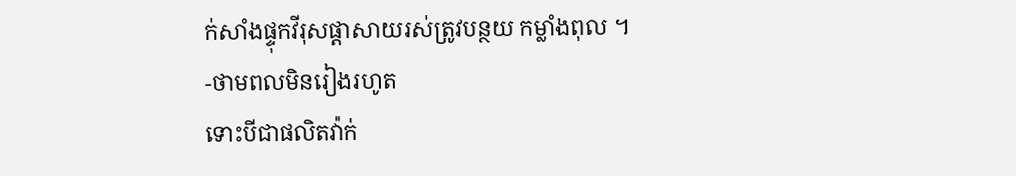ក់សាំងផ្ទុកវីរុសផ្តាសាយរស់ត្រូវបន្ថយ កម្លាំងពុល ។
-ថាមពលមិនរៀងរហូត
ទោះបីជាផលិតវ៉ាក់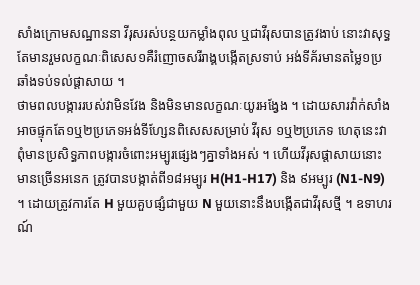សាំងក្រោមសណ្ឋាននា វីរុសរស់បន្ថយកម្លាំងពុល ឬជាវីរុសបានត្រូវងាប់ នោះវាសុទ្ធតែមានរួមលក្ខណៈពិសេស១គឺរំញោចសរីរាង្គបង្កើតស្រទាប់ អង់ទីគ័រមានតម្លៃ១ប្រឆាំងទប់ទល់ផ្តាសាយ ។
ថាមពលបង្ការរបស់វាមិនវែង និងមិនមានលក្ខណៈយូរអង្វែង ។ ដោយសារវ៉ាក់សាំងអាចផ្ទុកតែ១ឬ២ប្រភេទអង់ទីហ្សែនពិសេសសម្រាប់ វីរុស ១ឬ២ប្រភេទ ហេតុនេះវាពុំមានប្រសិទ្ធភាពបង្ការចំពោះអម្បូរផ្សេងៗគ្នាទាំងអស់ ។ ហើយវីរុសផ្តាសាយនោះមានច្រើនអនេក ត្រូវបានបង្កាត់ពី១៨អម្បូរ H(H1-H17) និង ៩អម្បូរ (N1-N9) ។ ដោយត្រូវការតែ H មួយគួបផ្សំជាមួយ N មួយនោះនឹងបង្កើតជាវីរុសថ្មី ។ ឧទាហរណ៍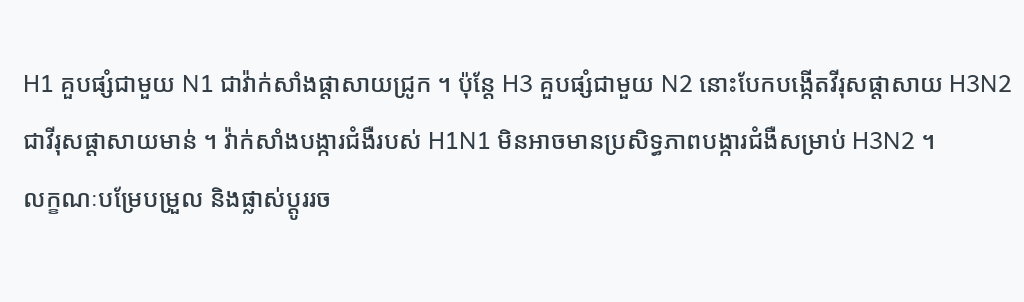H1 គួបផ្សំជាមួយ N1 ជាវ៉ាក់សាំងផ្តាសាយជ្រូក ។ ប៉ុន្តែ H3 គួបផ្សំជាមួយ N2 នោះបែកបង្កើតវីរុសផ្តាសាយ H3N2 ជាវីរុសផ្តាសាយមាន់ ។ វ៉ាក់សាំងបង្ការជំងឺរបស់ H1N1 មិនអាចមានប្រសិទ្ធភាពបង្ការជំងឺសម្រាប់ H3N2 ។
លក្ខណៈបម្រែបម្រួល និងផ្លាស់ប្តូររច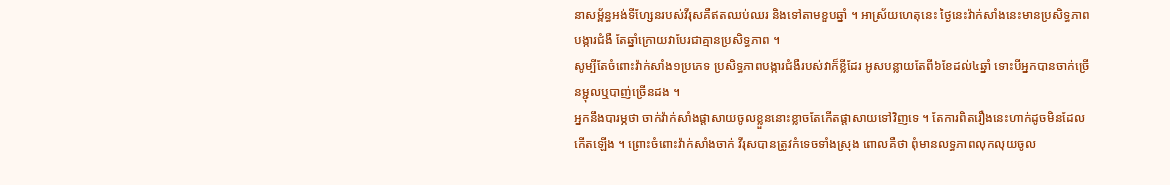នាសម្ព័ន្ធអង់ទីហ្សែនរបស់វីរុសគឺឥតឈប់ឈរ និងទៅតាមខួបឆ្នាំ ។ អាស្រ័យហេតុនេះ ថ្ងៃនេះវ៉ាក់សាំងនេះមានប្រសិទ្ធភាពបង្ការជំងឺ តែឆ្នាំក្រោយវាបែរជាគ្មានប្រសិទ្ធភាព ។
សូម្បីតែចំពោះវ៉ាក់សាំង១ប្រភេទ ប្រសិទ្ធភាពបង្ការជំងឺរបស់វាក៏ខ្លីដែរ អូសបន្លាយតែពី៦ខែដល់៤ឆ្នាំ ទោះបីអ្នកបានចាក់ច្រើនម្ជុលឬបាញ់ច្រើនដង ។
អ្នកនឹងបារម្ភថា ចាក់វ៉ាក់សាំងផ្តាសាយចូលខ្លួននោះខ្លាចតែកើតផ្តាសាយទៅវិញទេ ។ តែការពិតរឿងនេះហាក់ដូចមិនដែលកើតឡើង ។ ព្រោះចំពោះវ៉ាក់សាំងចាក់ វីរុសបានត្រូវកំទេចទាំងស្រុង ពោលគឺថា ពុំមានលទ្ធភាពលុកលុយចូល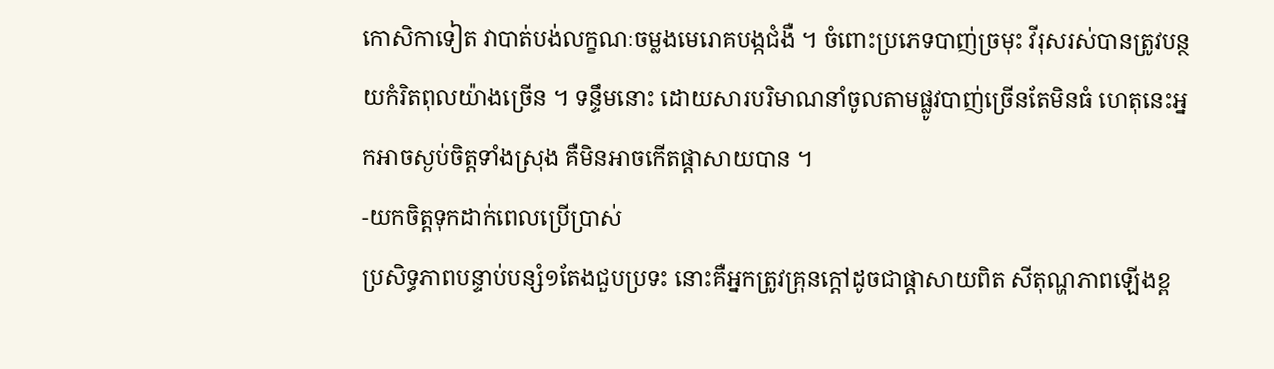កោសិកាទៀត វាបាត់បង់លក្ខណៈចម្លងមេរោគបង្កជំងឺ ។ ចំពោះប្រភេទបាញ់ច្រមុះ វីរុសរស់បានត្រូវបន្ថយកំរិតពុលយ៉ាងច្រើន ។ ទន្ទឹមនោះ ដោយសារបរិមាណនាំចូលតាមផ្លូវបាញ់ច្រើនតែមិនធំ ហេតុនេះអ្នកអាចស្ងប់ចិត្តទាំងស្រុង គឺមិនអាចកើតផ្តាសាយបាន ។
-យកចិត្តទុកដាក់ពេលប្រើប្រាស់
ប្រសិទ្ធភាពបន្ទាប់បន្សំ១តែងជួបប្រទះ នោះគឺអ្នកត្រូវគ្រុនក្តៅដូចជាផ្តាសាយពិត សីតុណ្ហភាពឡើងខ្ព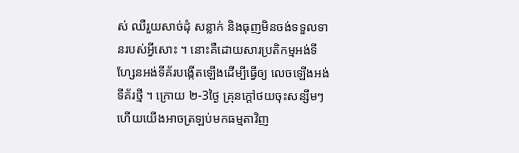ស់ ឈឺរួយសាច់ដុំ សន្លាក់ និងធុញមិនចង់ទទួលទានរបស់អ្វីសោះ ។ នោះគឺដោយសារប្រតិកម្មអង់ទីហ្សែនអង់ទីគ័របង្កើតឡើងដើម្បីធ្វើឲ្យ លេចឡើងអង់ទីគ័រថ្មី ។ ក្រោយ ២-3ថ្ងៃ គ្រុនក្តៅថយចុះសន្សឹមៗ ហើយយើងអាចត្រឡប់មកធម្មតាវិញ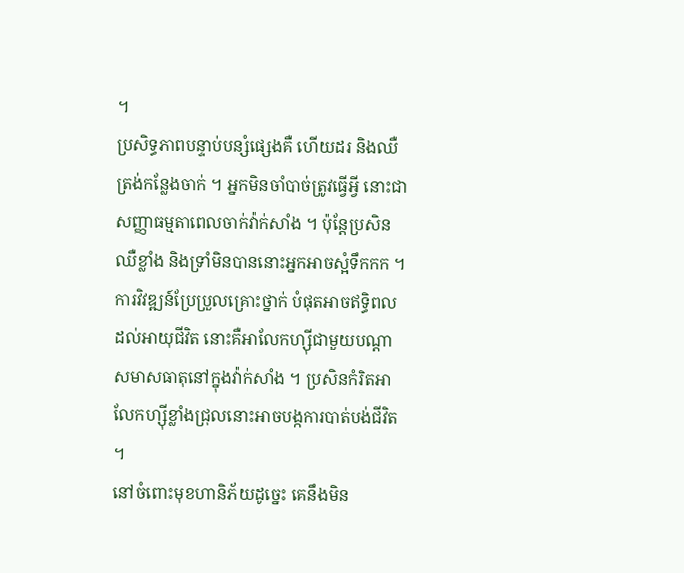។
ប្រសិទ្ធភាពបន្ទាប់បន្សំផ្សេងគឺ ហើយដរ និងឈឺត្រង់កន្លែងចាក់ ។ អ្នកមិនចាំបាច់ត្រូវធ្វើអ្វី នោះជាសញ្ញាធម្មតាពេលចាក់វ៉ាក់សាំង ។ ប៉ុន្តែប្រសិនឈឺខ្លាំង និងទ្រាំមិនបាននោះអ្នកអាចស្អំទឹកកក ។
ការវិវឌ្ឍន៍ប្រែប្រួលគ្រោះថ្នាក់ បំផុតអាចឥទ្ធិពលដល់អាយុជីវិត នោះគឺអាលែកហ្ស៊ីជាមួយបណ្តាសមាសធាតុនៅក្នុងវ៉ាក់សាំង ។ ប្រសិនកំរិតអាលែកហ្ស៊ីខ្លាំងជ្រុលនោះអាចបង្កការបាត់បង់ជីវិត ។
នៅចំពោះមុខហានិភ័យដូច្នេះ គេនឹងមិន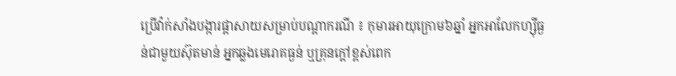ប្រើវ៉ាក់សាំងបង្ការផ្តាសាយសម្រាប់បណ្តាករណី ៖ កុមារអាយុក្រោម៦ឆ្នាំ អ្នកអាលែកហ្ស៊ីធ្ងន់ជាមួយស៊ុតមាន់ អ្នកឆ្លងមេរោគធ្ងន់ ឬគ្រុនក្តៅខ្ពស់ពេក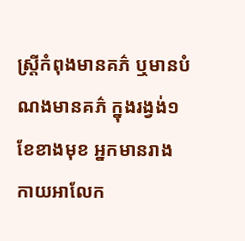ស្ត្រីកំពុងមានគភ៌ ឬមានបំណងមានគភ៌ ក្នុងរង្វង់១ខែខាងមុខ អ្នកមានរាងកាយអាលែក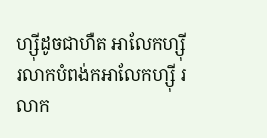ហ្ស៊ីដូចជាហឺត អាលែកហ្ស៊ី រលាកបំពង់កអាលែកហ្ស៊ី រលាក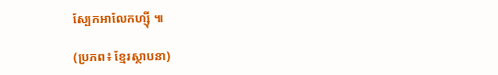ស្បែកអាលែកហ្ស៊ី ៕

(ប្រភព៖ ខ្មែរស្ថាបនា)